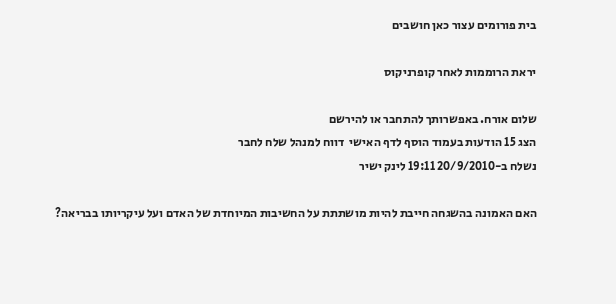בית פורומים עצור כאן חושבים

יראת הרוממות לאחר קופרניקוס

שלום אורח. באפשרותך להתחבר או להירשם
הצג 15 הודעות בעמוד הוסף לדף האישי  דווח למנהל שלח לחבר
נשלח ב-20/9/2010 19:11 לינק ישיר

האם האמונה בהשגחה חייבת להיות מושתתת על החשיבות המיוחדת של האדם ועל עיקריותו בבריאה?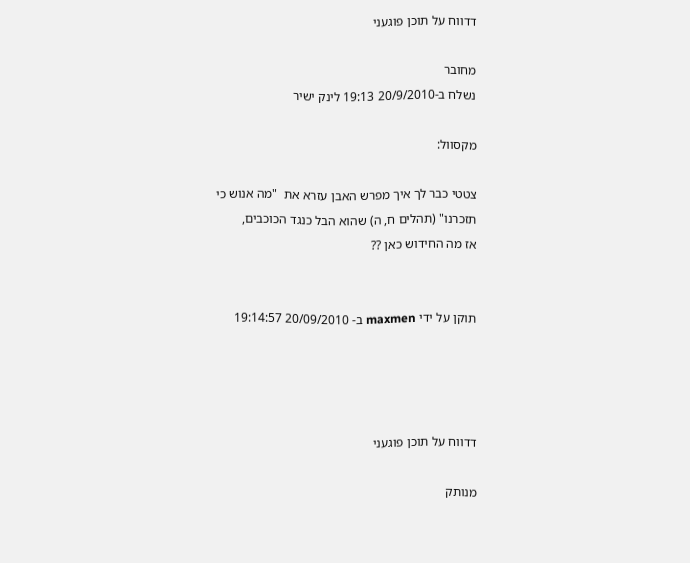דדווח על תוכן פוגעני

מחובר
נשלח ב-20/9/2010 19:13 לינק ישיר

מקסוול:

צטטי כבר לך איך מפרש האבן עזרא את  "מה אנוש כי תזכרנו" (תהלים ח, ה) שהוא הבל כנגד הכוכבים,
אז מה החידוש כאן ??


תוקן על ידי maxmen ב- 20/09/2010 19:14:57




דדווח על תוכן פוגעני

מנותק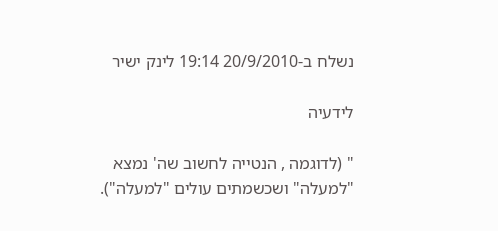נשלח ב-20/9/2010 19:14 לינק ישיר

לידעיה

" (לדוגמה , הנטייה לחשוב שה' נמצא "למעלה" ושכשמתים עולים "למעלה").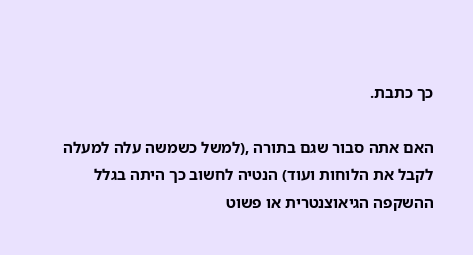כך כתבת.

האם אתה סבור שגם בתורה ,(למשל כשמשה עלה למעלה לקבל את הלוחות ועוד) הנטיה לחשוב כך היתה בגלל ההשקפה הגיאוצנטרית או פשוט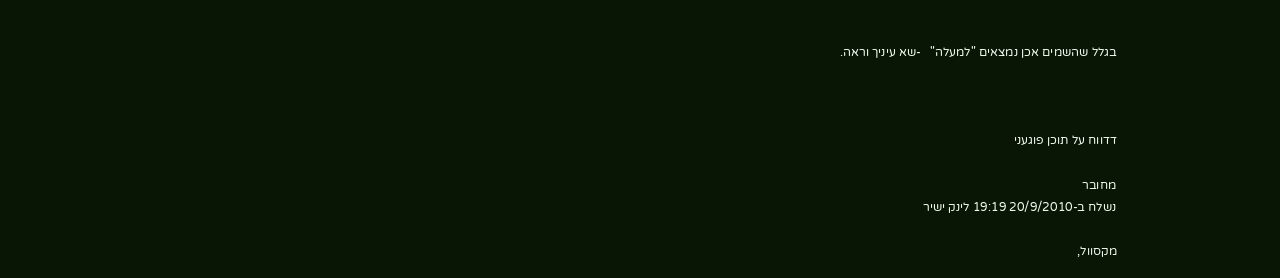בגלל שהשמים אכן נמצאים "למעלה"   -שא עיניך וראה.



דדווח על תוכן פוגעני

מחובר
נשלח ב-20/9/2010 19:19 לינק ישיר

מקסוול,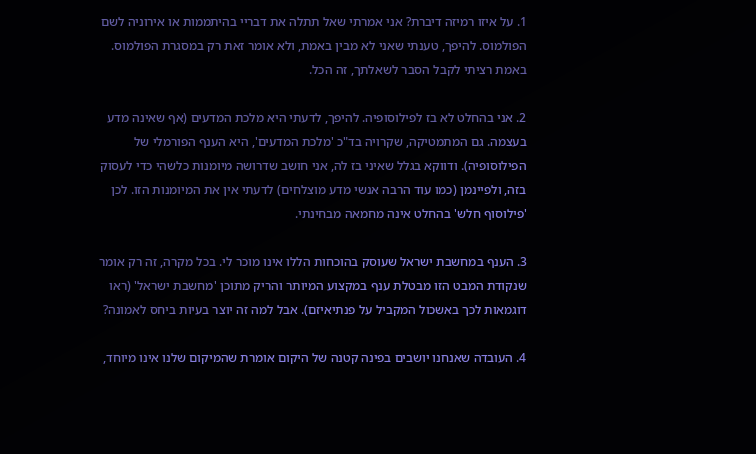1. על איזו רמיזה דיברת? אני אמרתי שאל תתלה את דבריי בהיתממות או אירוניה לשם הפולמוס. להיפך, טענתי שאני לא מבין באמת, ולא אומר זאת רק במסגרת הפולמוס. באמת רציתי לקבל הסבר לשאלתך, זה הכל.

2. אני בהחלט לא בז לפילוסופיה. להיפך, לדעתי היא מלכת המדעים (אף שאינה מדע בעצמה. גם המתמטיקה, שקרויה בד"כ 'מלכת המדעים', היא הענף הפורמלי של הפילוסופיה). ודווקא בגלל שאיני בז לה, אני חושב שדרושה מיומנות כלשהי כדי לעסוק בזה, ולפיינמן (כמו עוד הרבה אנשי מדע מוצלחים) לדעתי אין את המיומנות הזו. לכן 'פילוסוף חלש' בהחלט אינה מחמאה מבחינתי.

3. הענף במחשבת ישראל שעוסק בהוכחות הללו אינו מוכר לי. בכל מקרה, זה רק אומר שנקודת המבט הזו מבטלת ענף במקצוע המיותר והריק מתוכן 'מחשבת ישראל' (ראו דוגמאות לכך באשכול המקביל על פנתיאיזם). אבל למה זה יוצר בעיות ביחס לאמונה?

4. העובדה שאנחנו יושבים בפינה קטנה של היקום אומרת שהמיקום שלנו אינו מיוחד,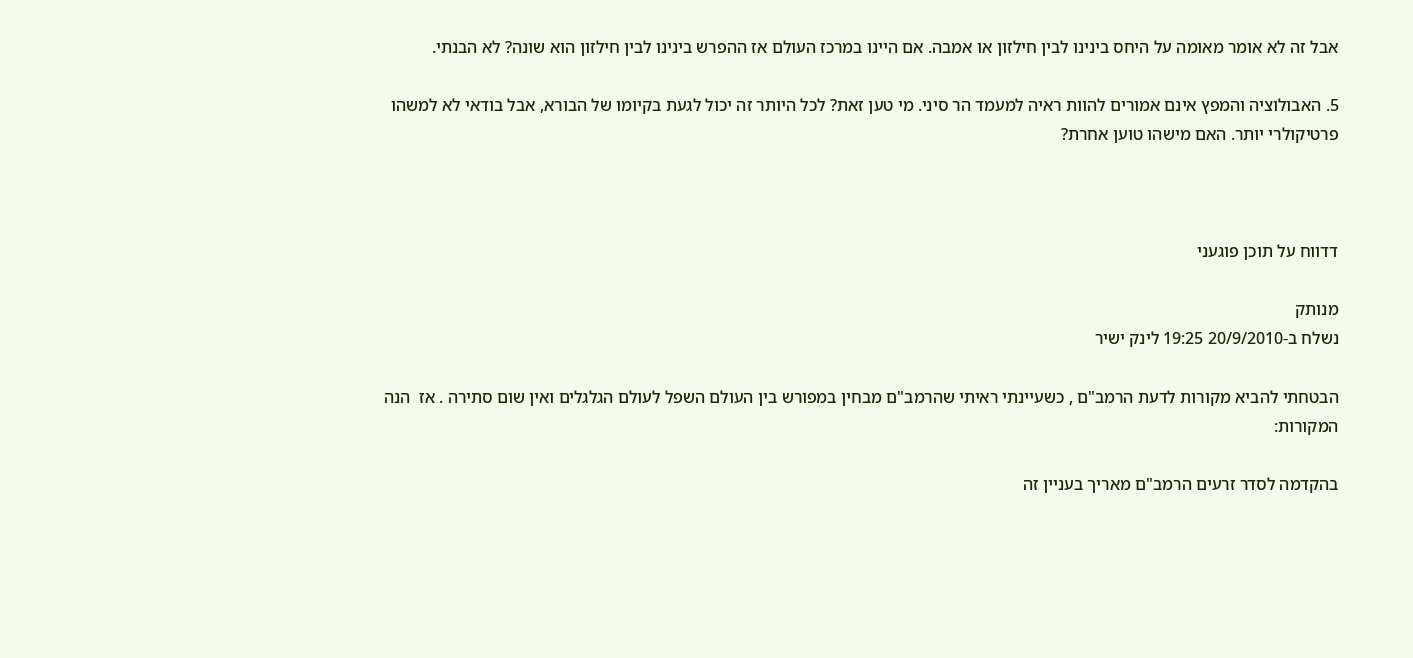אבל זה לא אומר מאומה על היחס בינינו לבין חילזון או אמבה. אם היינו במרכז העולם אז ההפרש בינינו לבין חילזון הוא שונה? לא הבנתי.

5. האבולוציה והמפץ אינם אמורים להוות ראיה למעמד הר סיני. מי טען זאת? לכל היותר זה יכול לגעת בקיומו של הבורא, אבל בודאי לא למשהו פרטיקולרי יותר. האם מישהו טוען אחרת?



דדווח על תוכן פוגעני

מנותק
נשלח ב-20/9/2010 19:25 לינק ישיר

הבטחתי להביא מקורות לדעת הרמב"ם , כשעיינתי ראיתי שהרמב"ם מבחין במפורש בין העולם השפל לעולם הגלגלים ואין שום סתירה . אז  הנה המקורות:

בהקדמה לסדר זרעים הרמב"ם מאריך בעניין זה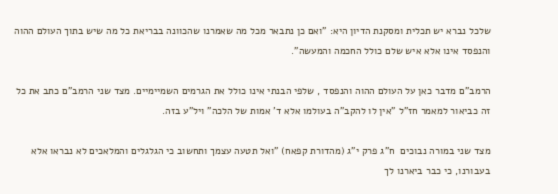שלכל נברא יש תכלית ומסקנת הדיון היא: "ואם כן נתבאר מכל מה שאמרנו שהכוונה בבריאת כל מה שיש בתוך העולם ההוה והנפסד אינו אלא איש שלם כולל החכמה והמעשה".

הרמב"ם מדבר כאן על העולם ההוה והנפסד , שלפי הבנתי אינו כולל את הגרמים השמיימיים. מצד שני הרמב"ם כתב את כל זה כביאור למאמר חז"ל "אין לו להקב"ה בעולמו אלא ד' אמות של הלכה" ויל"ע בזה.

מצד שני במורה נבוכים  ח"ג פרק י"ג (מהדורת קפאח) "ואל תטעה עצמך ותחשוב כי הגלגלים והמלאכים לא נבראו אלא בעבורנו, כי כבר ביארנו לך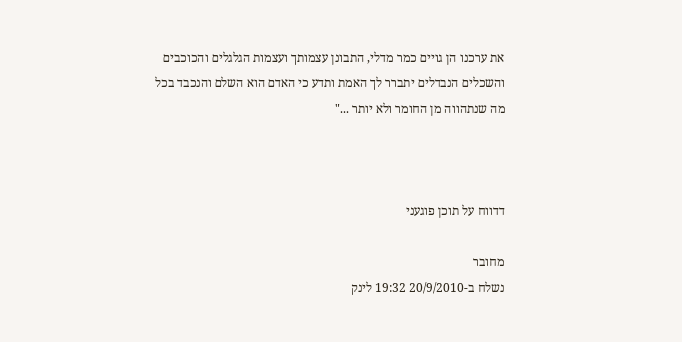את ערכנו הן גויים כמר מדלי, התבונן עצמותך ועצמות הגלגלים והכוכבים והשכלים הנבדלים יתברר לך האמת ותדע כי האדם הוא השלם והנכבד בכל מה שנתהווה מן החומר ולא יותר ..."



דדווח על תוכן פוגעני

מחובר
נשלח ב-20/9/2010 19:32 לינק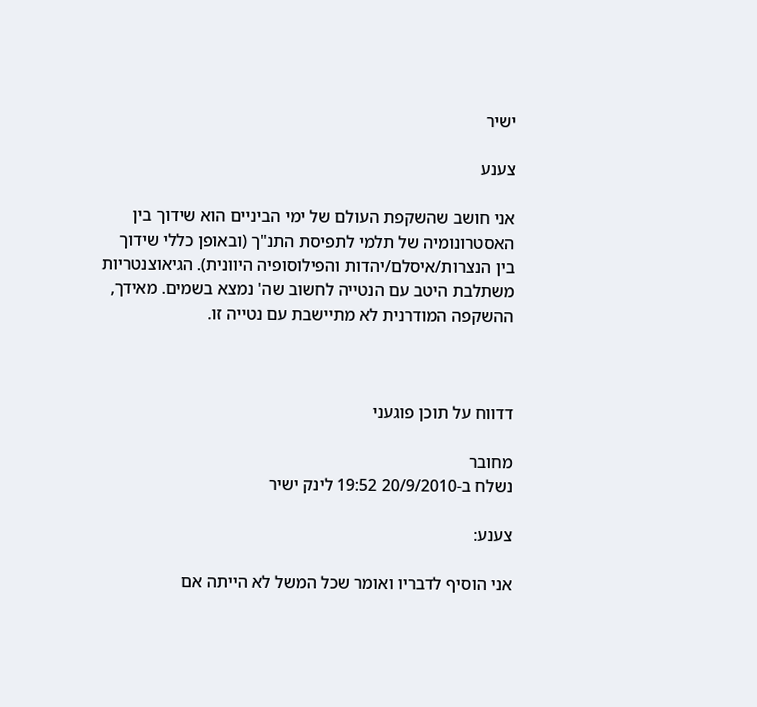ישיר

צענע

אני חושב שהשקפת העולם של ימי הביניים הוא שידוך בין האסטרונומיה של תלמי לתפיסת התנ"ך (ובאופן כללי שידוך בין הנצרות/איסלם/יהדות והפילוסופיה היוונית). הגיאוצנטריות משתלבת היטב עם הנטייה לחשוב שה' נמצא בשמים. מאידך, ההשקפה המודרנית לא מתיישבת עם נטייה זו.



דדווח על תוכן פוגעני

מחובר
נשלח ב-20/9/2010 19:52 לינק ישיר

צענע:

אני הוסיף לדבריו ואומר שכל המשל לא הייתה אם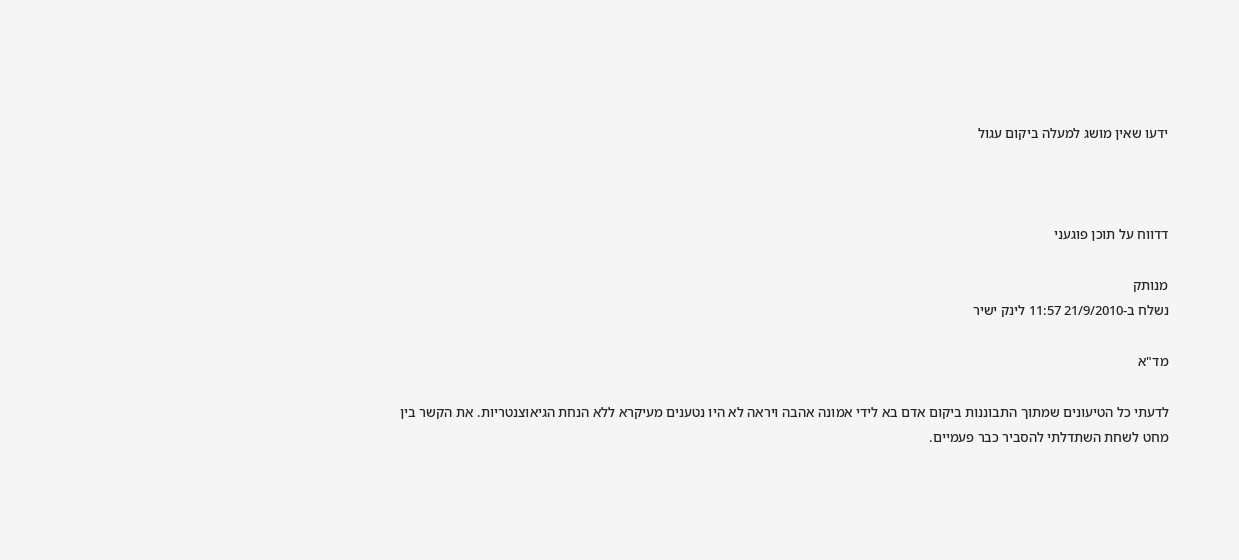ידעו שאין מושג למעלה ביקום עגול



דדווח על תוכן פוגעני

מנותק
נשלח ב-21/9/2010 11:57 לינק ישיר

מד"א

לדעתי כל הטיעונים שמתוך התבוננות ביקום אדם בא לידי אמונה אהבה ויראה לא היו נטענים מעיקרא ללא הנחת הגיאוצנטריות. את הקשר בין מחט לשחת השתדלתי להסביר כבר פעמיים.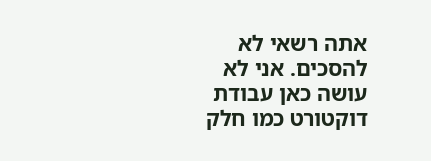אתה רשאי לא להסכים. אני לא עושה כאן עבודת דוקטורט כמו חלק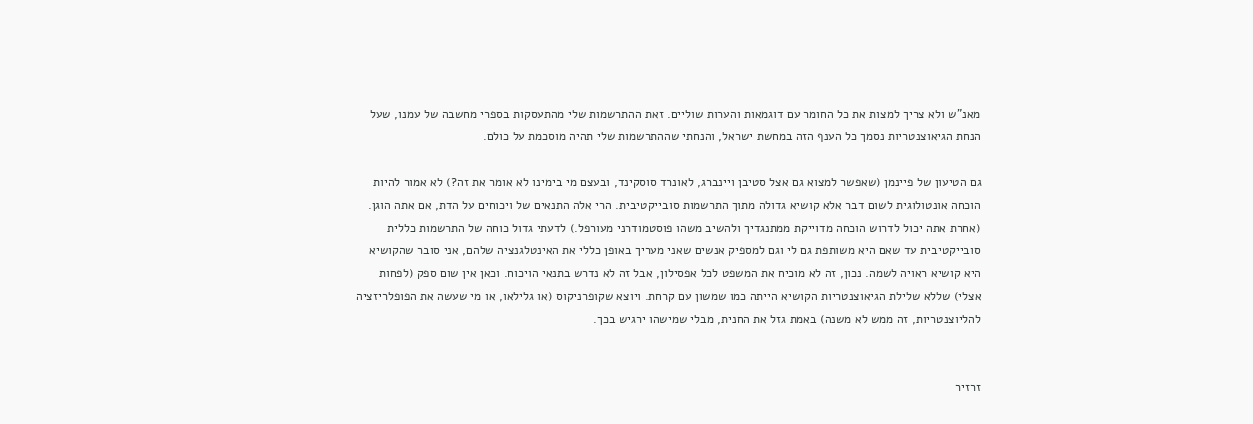מאנ"ש ולא צריך למצות את כל החומר עם דוגמאות והערות שוליים. זאת ההתרשמות שלי מהתעסקות בספרי מחשבה של עמנו, שעל הנחת הגיאוצנטריות נסמך כל הענף הזה במחשת ישראל, והנחתי שההתרשמות שלי תהיה מוסכמת על כולם.

גם הטיעון של פיינמן (שאפשר למצוא גם אצל סטיבן ויינברג, לאונרד סוסקינד, ובעצם מי בימינו לא אומר את זה?) לא אמור להיות הוכחה אונטולוגית לשום דבר אלא קושיא גדולה מתוך התרשמות סובייקטיבית. הרי אלה התנאים של ויכוחים על הדת, אם אתה הוגן. (אחרת אתה יכול לדרוש הוכחה מדוייקת ממתנגדיך ולהשיב משהו פוסטמודרני מעורפל.) לדעתי גדול כוחה של התרשמות כללית סובייקטיבית עד שאם היא משותפת גם לי וגם למספיק אנשים שאני מעריך באופן כללי את האינטלגנציה שלהם, אני סובר שהקושיא היא קושיא ראויה לשמה. נכון, זה לא מוכיח את המשפט לכל אפסילון, אבל זה לא נדרש בתנאי הויכוח. וכאן אין שום ספק (לפחות אצלי) שללא שלילת הגיאוצנטריות הקושיא הייתה כמו שמשון עם קרחת. ויוצא שקופרניקוס (או גלילאו, או מי שעשה את הפופלריזציה להליוצנטריות, זה ממש לא משנה) באמת גזל את החנית, מבלי שמישהו ירגיש בכך.


זרזיר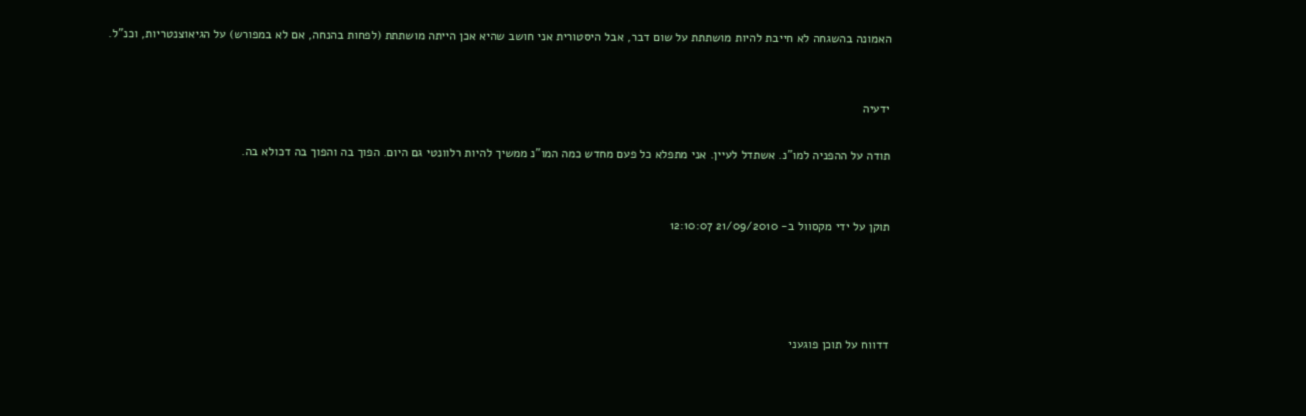האמונה בהשגחה לא חייבת להיות מושתתת על שום דבר, אבל היסטורית אני חושב שהיא אכן הייתה מושתתת (לפחות בהנחה, אם לא במפורש) על הגיאוצנטריות, וכנ"ל.


ידעיה

תודה על ההפניה למו"נ. אשתדל לעיין. אני מתפלא כל פעם מחדש כמה המו"נ ממשיך להיות רלוונטי גם היום. הפוך בה והפוך בה דכולא בה.


תוקן על ידי מקסוול ב- 21/09/2010 12:10:07




דדווח על תוכן פוגעני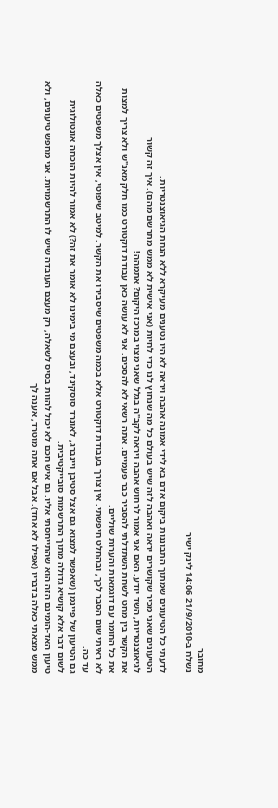מחובר
נשלח ב-21/9/2010 14:06 לינק ישיר

לדעתי כל הטיעונים שמתוך התבוננות ביקום אדם בא לידי אמונה אהבה ויראה לא היו נטענים מעיקרא ללא הנחת הגיאוצנטריות.
הטיעונים שאני מכיר שקושרים יראה ואהבה לזה שיש בעולם כל מה שנחוץ לנו כדי לחיות (אני אישית לא ממש מתרשם מהם). איך זה קשור לגיאוצנטריות, השד יודע. האם אני אמור לרחוש אהבה ויראה לקב"ה בגלל שאני מצוי במרכז היקום? אתמהה!
את הקשר בין מחט לשחת השתדלתי להסביר כבר פעמיים. אתה רשאי לא להסכים. אני לא עושה כאן עבודת דוקטורט כמו חלק מאנ"ש ולא צריך למצות את כל החומר עם דוגמאות והערות שוליים.
לא ראיתי שום הסבר לכך, ובהחלט חיפשתי. אין צורך בעבודת דוקטורט אלא בכמה משפטים שיסבירו את הקשר. למיטב שיפוטי, אין אצלך משפטים כאלה עד כה.
גם הטיעון של פיינמן (שאפשר למצוא גם אצל סטיבן ויינברג, לאונרד סוסקינד, ובעצם מי בימינו לא אומר את זה?) לא אמור להיות הוכחה אונטולוגית לשום דבר אלא קושיא גדולה מתוך התרשמות סובייקטיבית.
טיעון האד-הומינם הזה הוא שהתייחסתי אליו. גם איש חכם לא יכול להוות בסיס לשאלה, רק מעצם העובדה שיש לו התרשמויות. אני מחפש טיעונים, ולא ממש מצאתי כאלה בדבריו (אפילו לא אחד). אבל אם אתה מוטרד, אענה לך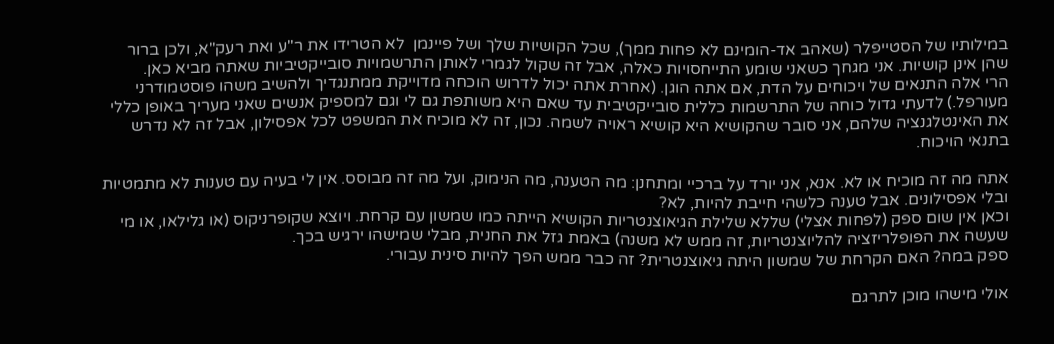במילותיו של הסטייפלר (שאהב אד-הומינם לא פחות ממך), שכל הקושיות שלך ושל פיינמן  לא הטרידו את ר"ע ואת רעק"א, ולכן ברור שהן אינן קושיות. אני מגחך כשאני שומע התייחסויות כאלה, אבל זה שקול לגמרי לאותן התרשמויות סובייקטיביות שאתה מביא כאן.
הרי אלה התנאים של ויכוחים על הדת, אם אתה הוגן. (אחרת אתה יכול לדרוש הוכחה מדוייקת ממתנגדיך ולהשיב משהו פוסטמודרני מעורפל.) לדעתי גדול כוחה של התרשמות כללית סובייקטיבית עד שאם היא משותפת גם לי וגם למספיק אנשים שאני מעריך באופן כללי את האינטלגנציה שלהם, אני סובר שהקושיא היא קושיא ראויה לשמה. נכון, זה לא מוכיח את המשפט לכל אפסילון, אבל זה לא נדרש בתנאי הויכוח.

אתה מה זה מוכיח או לא. אנא, אני יורד על ברכיי ומתחנן: מה הטענה, מה הנימוק, ועל מה זה מבוסס. אין לי בעיה עם טענות לא מתמטיות ובלי אפסילונים. אבל טענה כלשהי חייבת להיות, לא?
וכאן אין שום ספק (לפחות אצלי) שללא שלילת הגיאוצנטריות הקושיא הייתה כמו שמשון עם קרחת. ויוצא שקופרניקוס (או גלילאו, או מי שעשה את הפופלריזציה להליוצנטריות, זה ממש לא משנה) באמת גזל את החנית, מבלי שמישהו ירגיש בכך.
ספק במה? האם הקרחת של שמשון היתה גיאוצנטרית? זה כבר ממש הפך להיות סינית עבורי.

אולי מישהו מוכן לתרגם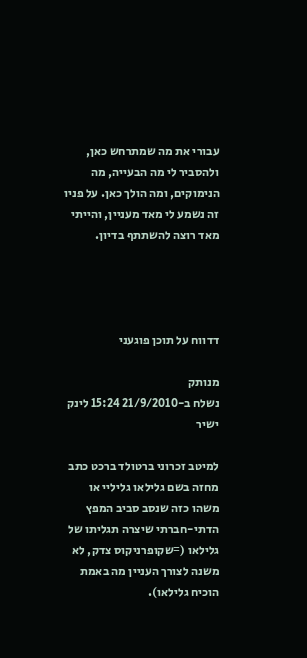עבורי את מה שמתרחש כאן, ולהסביר לי מה הבעייה, מה הנימוקים, ומה הולך כאן. על פניו זה נשמע לי מאד מעניין, והייתי מאד רוצה להשתתף בדיון.




דדווח על תוכן פוגעני

מנותק
נשלח ב-21/9/2010 15:24 לינק ישיר

למיטב זכרוני ברטולד ברכט כתב מחזה בשם גלילאו גליליי או משהו כזה שנסב סביב המפץ הדתי-חברתי שיצרה תגליתו של גלילאו (=שקופרניקוס צדק, לא משנה לצורך העניין מה באמת הוכיח גלילאו).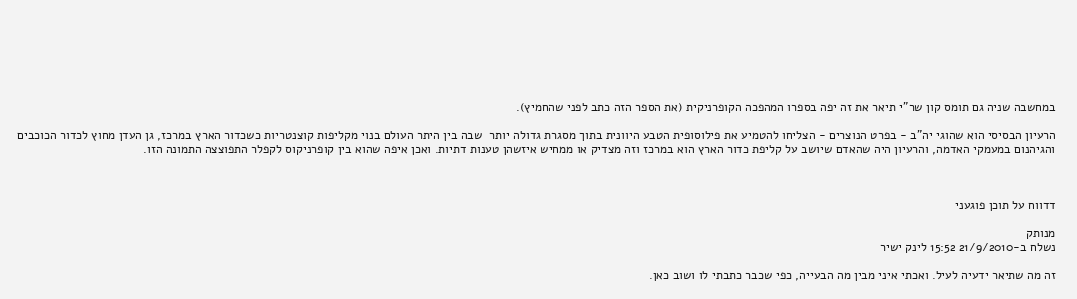במחשבה שניה גם תומס קון שר"י תיאר את זה יפה בספרו המהפכה הקופרניקית (את הספר הזה כתב לפני שהחמיץ).

הרעיון הבסיסי הוא שהוגי יה"ב - בפרט הנוצרים - הצליחו להטמיע את פילוסופית הטבע היוונית בתוך מסגרת גדולה יותר  שבה בין היתר העולם בנוי מקליפות קוצנטריות כשכדור הארץ במרכז, גן העדן מחוץ לכדור הכוכבים והגיהנום במעמקי האדמה, והרעיון היה שהאדם שיושב על קליפת כדור הארץ הוא במרכז וזה מצדיק או ממחיש איזשהן טענות דתיות. ואכן איפה שהוא בין קופרניקוס לקפלר התפוצצה התמונה הזו.



דדווח על תוכן פוגעני

מנותק
נשלח ב-21/9/2010 15:52 לינק ישיר

זה מה שתיאר ידעיה לעיל. ואכתי איני מבין מה הבעייה, כפי שכבר כתבתי לו ושוב כאן.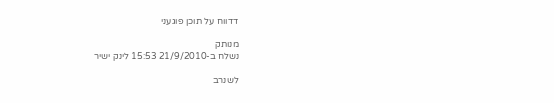דדווח על תוכן פוגעני

מנותק
נשלח ב-21/9/2010 15:53 לינק ישיר

לשנרב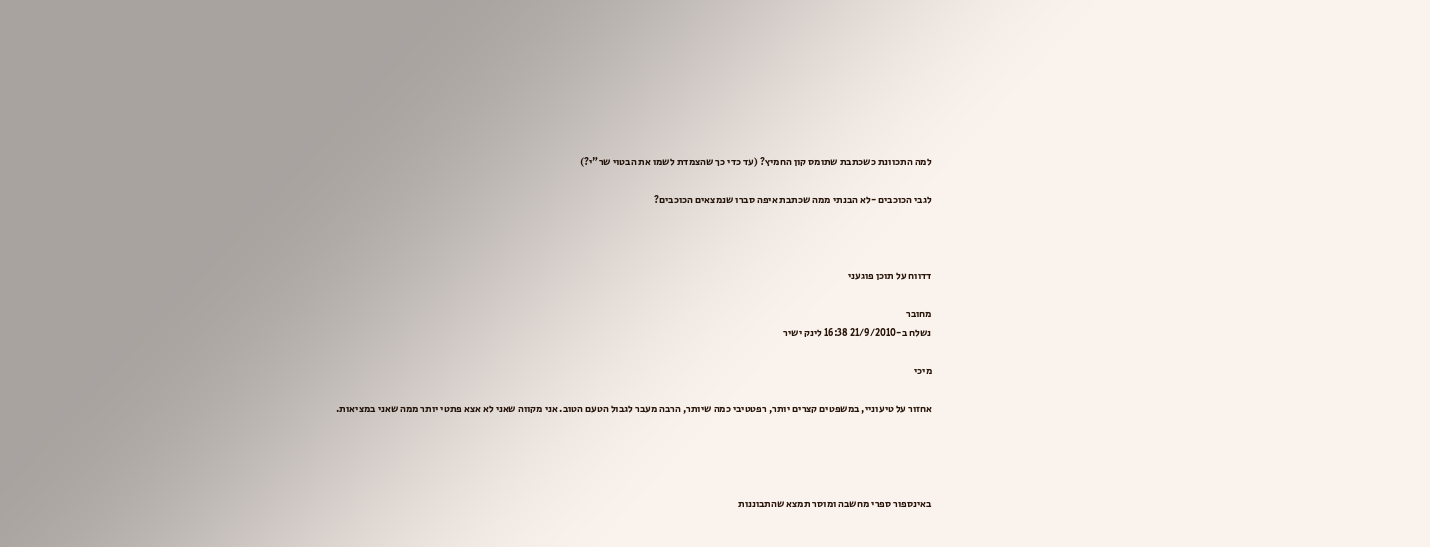למה התכוונת כשכתבת שתומס קון החמיץ? (עד כדי כך שהצמדת לשמו את הבטוי שר"י?)

לגבי הכוכבים -לא הבנתי ממה שכתבת איפה סברו שנמצאים הכוכבים?



דדווח על תוכן פוגעני

מחובר
נשלח ב-21/9/2010 16:38 לינק ישיר

מיכי

אחזור על טיעוניי, במשפטים קצרים יותר, רפטטיבי כמה שיותר, הרבה מעבר לגבול הטעם הטוב. אני מקווה שאני לא אצא פתטי יותר ממה שאני במציאות.




באינספור ספרי מחשבה ומוסר תמצא שהתבוננות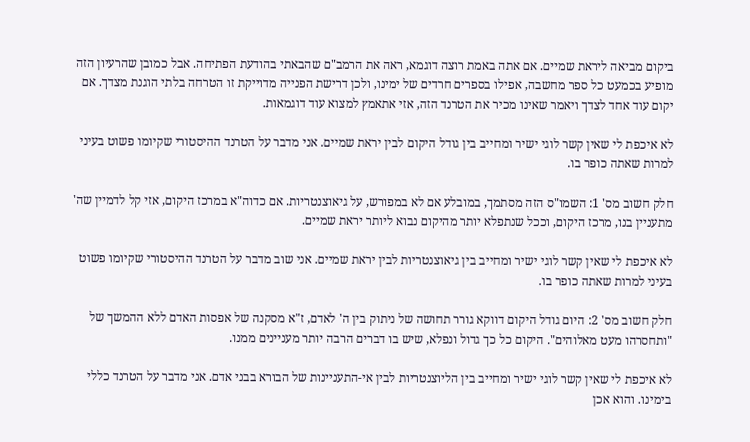ביקום מביאה ליראת שמיים. אם אתה באמת רוצה דוגמא, ראה את הרמב"ם שהבאתי בהודעת הפתיחה. אבל כמובן שהרעיון הזה מופיע בכמעט כל ספר מחשבה, אפילו בספרים חרדים של ימינו, ולכן דרישת הפנייה מדוייקת זו הטרחה בלתי הוגנת מצדך. אם יקום עוד אחד לצדך ויאמר שאינו מכיר את הטרנד הזה, אזי אתאמץ למצוא עוד דוגמאות.

לא איכפת לי שאין קשר לוגי ישיר ומחייב בין גודל היקום לבין יראת שמיים. אני מדבר על הטרנד ההיסטורי שקיומו פשוט בעיני למרות שאתה כופר בו.

חלק חשוב מס' 1: השמו"ס הזה מסתמך, במובלע אם לא במפורש, על גיאוצנטריות. אם כדוה"א במרכז היקום, אזי קל לדמיין שה' מתעניין בנו, מרכז היקום, וככל שנתפלא יותר מהיקום נבוא ליותר יראת שמיים.

לא איכפת לי שאין קשר לוגי ישיר ומחייב בין גיאוצנטריות לבין יראת שמיים. אני שוב מדבר על הטרנד ההיסטורי שקיומו פשוט בעיני למרות שאתה כופר בו.

חלק חשוב מס' 2: היום גודל היקום דווקא גורר תחושה של ניתוק בין ה' לאדם, ז"א מסקנה של אפסות האדם ללא ההמשך של "ותחסרהו מעט מאלוהים". היקום כל כך גדול ונפלא, שיש בו דברים הרבה יותר מעניינים ממנו.

לא איכפת לי שאין קשר לוגי ישיר ומחייב בין הליוצנטריות לבין אי-התעניינות של הבורא בבני אדם. אני מדבר על הטרנד כללי בימינו. והוא אכן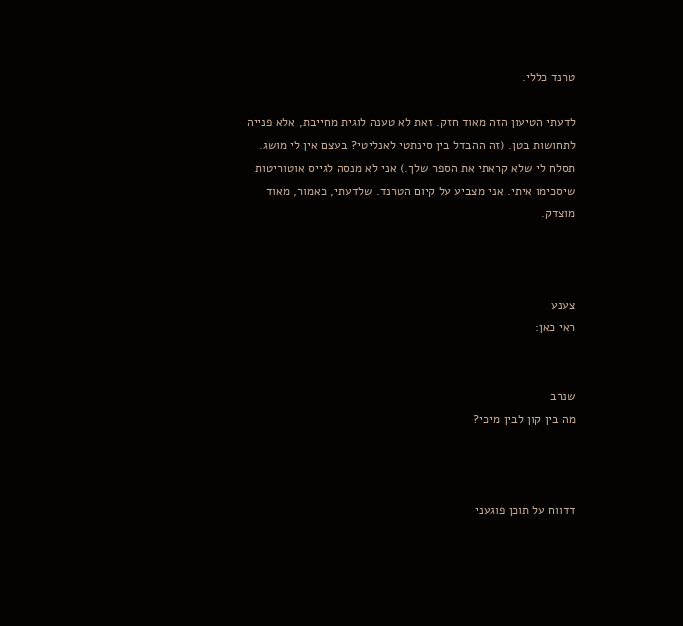טרנד כללי.

לדעתי הטיעון הזה מאוד חזק. זאת לא טענה לוגית מחייבת, אלא פנייה לתחושות בטן. (זה ההבדל בין סינתטי לאנליטי? בעצם אין לי מושג. תסלח לי שלא קראתי את הספר שלך.) אני לא מנסה לגייס אוטוריטות שיסכימו איתי. אני מצביע על קיום הטרנד. שלדעתי, כאמור, מאוד מוצדק.



צענע
ראי כאן:


שנרב
מה בין קון לבין מיכי?



דדווח על תוכן פוגעני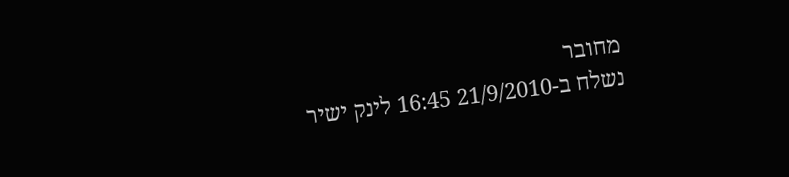מחובר
נשלח ב-21/9/2010 16:45 לינק ישיר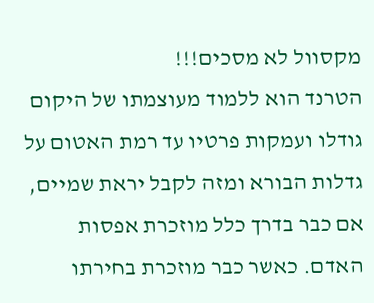מקסוול לא מסכים!!!
הטרנד הוא ללמוד מעוצמתו של היקום גודלו ועמקות פרטיו עד רמת האטום על גדלות הבורא ומזה לקבל יראת שמיים, אם כבר בדרך כלל מוזכרת אפסות האדם. כאשר כבר מוזכרת בחירתו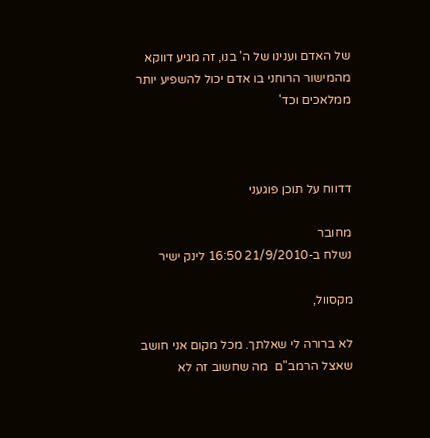של האדם וענינו של ה' בנו, זה מגיע דווקא מהמישור הרוחני בו אדם יכול להשפיע יותר ממלאכים וכד'



דדווח על תוכן פוגעני

מחובר
נשלח ב-21/9/2010 16:50 לינק ישיר

מקסוול,

לא ברורה לי שאלתך. מכל מקום אני חושב שאצל הרמב"ם  מה שחשוב זה לא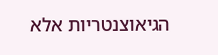הגיאוצנטריות אלא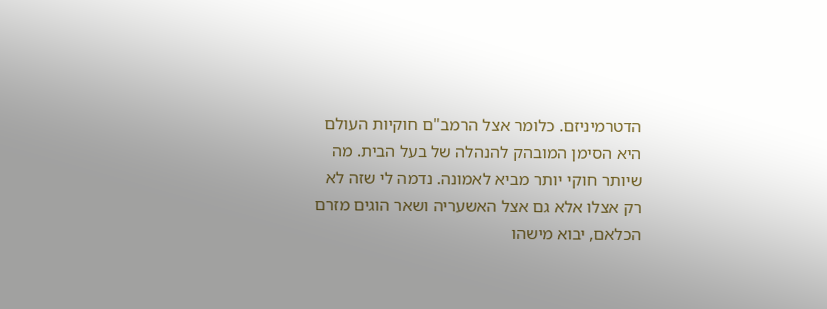הדטרמיניזם. כלומר אצל הרמב"ם חוקיות העולם היא הסימן המובהק להנהלה של בעל הבית. מה  שיותר חוקי יותר מביא לאמונה. נדמה לי שזה לא רק אצלו אלא גם אצל האשעריה ושאר הוגים מזרם הכלאם, יבוא מישהו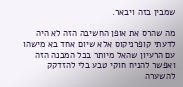שמבין בזה ויבאר.

מה שהרס את אופן החשיבה הזה לא היה לדעתי קופרניקוס אלא שיום אחד בא מישהו עם הרעיון שהאל מיותר בכל המבנה הזה ואפשר להניח חוקי טבע בלי להזדקק להשערה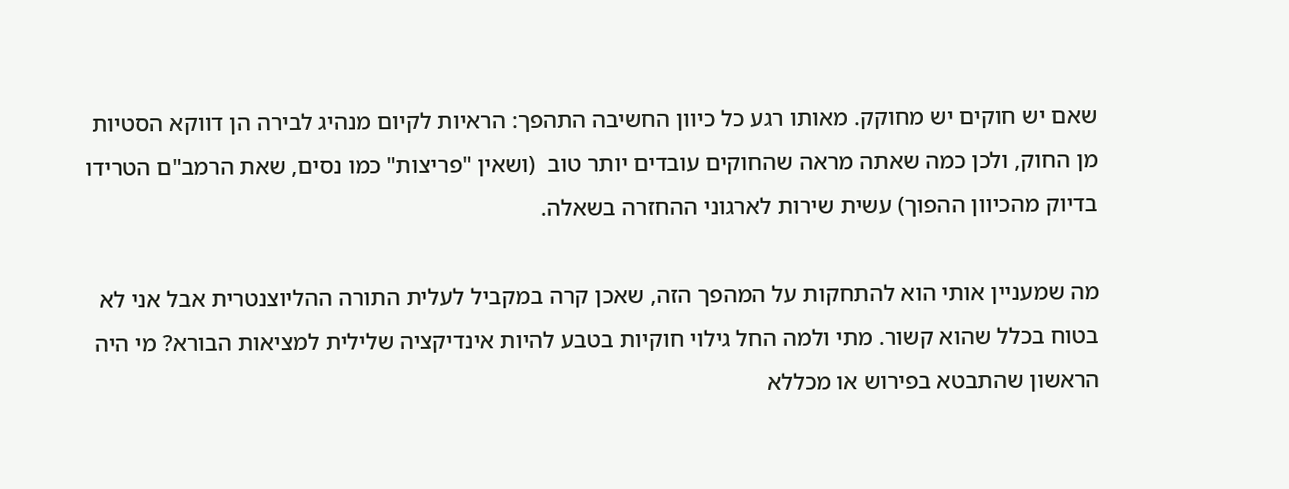שאם יש חוקים יש מחוקק. מאותו רגע כל כיוון החשיבה התהפך: הראיות לקיום מנהיג לבירה הן דווקא הסטיות מן החוק, ולכן כמה שאתה מראה שהחוקים עובדים יותר טוב  (ושאין "פריצות" כמו נסים, שאת הרמב"ם הטרידו בדיוק מהכיוון ההפוך) עשית שירות לארגוני ההחזרה בשאלה.

מה שמעניין אותי הוא להתחקות על המהפך הזה, שאכן קרה במקביל לעלית התורה ההליוצנטרית אבל אני לא בטוח בכלל שהוא קשור. מתי ולמה החל גילוי חוקיות בטבע להיות אינדיקציה שלילית למציאות הבורא? מי היה הראשון שהתבטא בפירוש או מכללא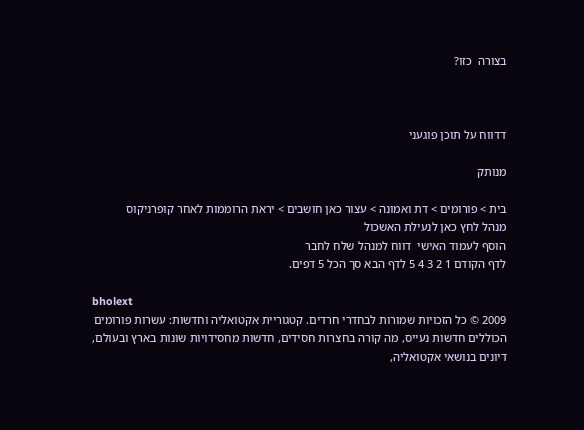בצורה  כזו?



דדווח על תוכן פוגעני

מנותק

בית > פורומים > דת ואמונה > עצור כאן חושבים > יראת הרוממות לאחר קופרניקוס
מנהל לחץ כאן לנעילת האשכול
הוסף לעמוד האישי  דווח למנהל שלח לחבר
לדף הקודם 1 2 3 4 5 לדף הבא סך הכל 5 דפים.

bholext
2009 © כל הזכויות שמורות לבחדרי חרדים. קטגוריית אקטואליה וחדשות: עשרות פורומים הכוללים חדשות נעייס, מה קורה בחצרות חסידים, חדשות מחסידויות שונות בארץ ובעולם, דיונים בנושאי אקטואליה,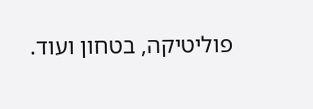פוליטיקה, בטחון ועוד.